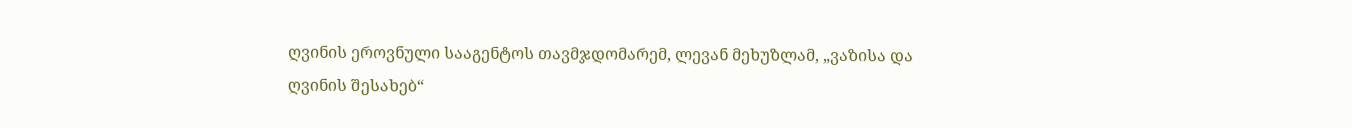ღვინის ეროვნული სააგენტოს თავმჯდომარემ, ლევან მეხუზლამ, „ვაზისა და ღვინის შესახებ“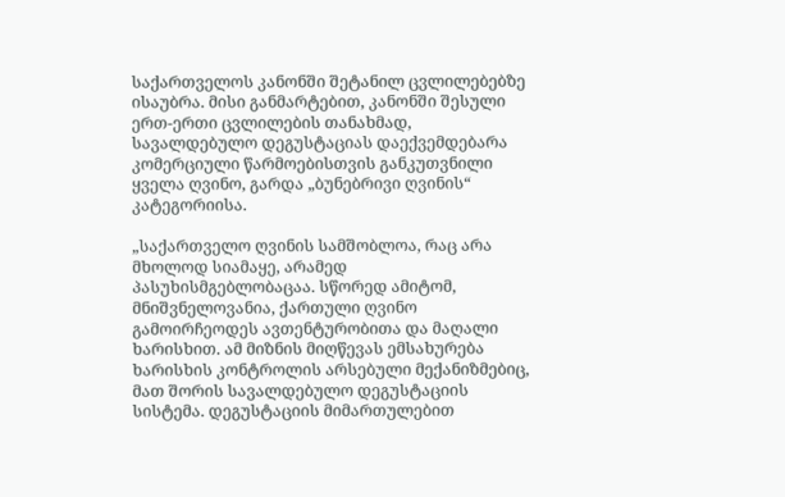საქართველოს კანონში შეტანილ ცვლილებებზე ისაუბრა. მისი განმარტებით, კანონში შესული ერთ-ერთი ცვლილების თანახმად, სავალდებულო დეგუსტაციას დაექვემდებარა კომერციული წარმოებისთვის განკუთვნილი ყველა ღვინო, გარდა „ბუნებრივი ღვინის“ კატეგორიისა.

„საქართველო ღვინის სამშობლოა, რაც არა მხოლოდ სიამაყე, არამედ პასუხისმგებლობაცაა. სწორედ ამიტომ, მნიშვნელოვანია, ქართული ღვინო გამოირჩეოდეს ავთენტურობითა და მაღალი ხარისხით. ამ მიზნის მიღწევას ემსახურება ხარისხის კონტროლის არსებული მექანიზმებიც, მათ შორის სავალდებულო დეგუსტაციის სისტემა. დეგუსტაციის მიმართულებით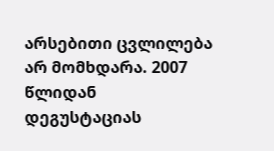არსებითი ცვლილება არ მომხდარა. 2007 წლიდან დეგუსტაციას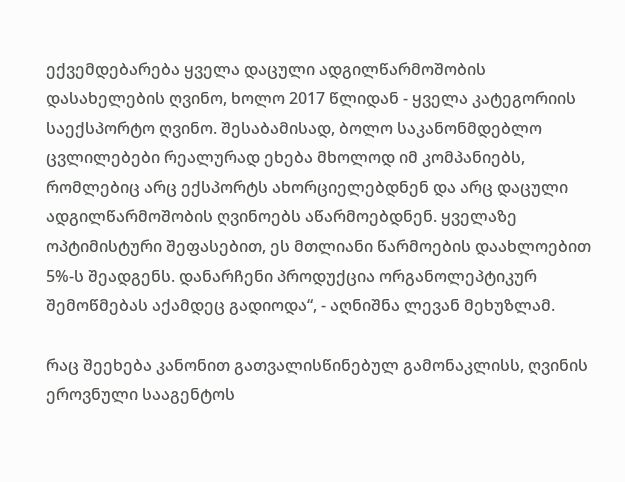ექვემდებარება ყველა დაცული ადგილწარმოშობის დასახელების ღვინო, ხოლო 2017 წლიდან - ყველა კატეგორიის საექსპორტო ღვინო. შესაბამისად, ბოლო საკანონმდებლო ცვლილებები რეალურად ეხება მხოლოდ იმ კომპანიებს, რომლებიც არც ექსპორტს ახორციელებდნენ და არც დაცული ადგილწარმოშობის ღვინოებს აწარმოებდნენ. ყველაზე ოპტიმისტური შეფასებით, ეს მთლიანი წარმოების დაახლოებით 5%-ს შეადგენს. დანარჩენი პროდუქცია ორგანოლეპტიკურ შემოწმებას აქამდეც გადიოდა“, - აღნიშნა ლევან მეხუზლამ.

რაც შეეხება კანონით გათვალისწინებულ გამონაკლისს, ღვინის ეროვნული სააგენტოს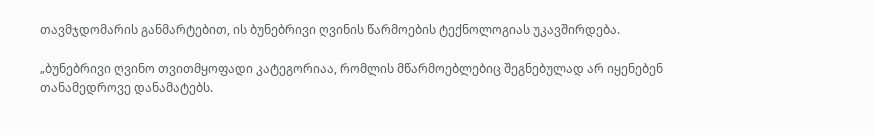თავმჯდომარის განმარტებით, ის ბუნებრივი ღვინის წარმოების ტექნოლოგიას უკავშირდება.

„ბუნებრივი ღვინო თვითმყოფადი კატეგორიაა, რომლის მწარმოებლებიც შეგნებულად არ იყენებენ თანამედროვე დანამატებს.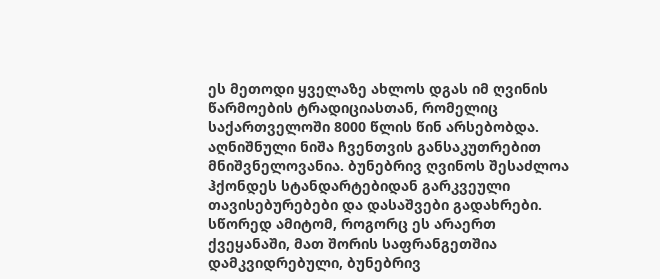ეს მეთოდი ყველაზე ახლოს დგას იმ ღვინის წარმოების ტრადიციასთან, რომელიც საქართველოში 8000 წლის წინ არსებობდა. აღნიშნული ნიშა ჩვენთვის განსაკუთრებით მნიშვნელოვანია. ბუნებრივ ღვინოს შესაძლოა ჰქონდეს სტანდარტებიდან გარკვეული თავისებურებები და დასაშვები გადახრები. სწორედ ამიტომ, როგორც ეს არაერთ ქვეყანაში, მათ შორის საფრანგეთშია დამკვიდრებული, ბუნებრივ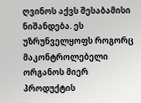ღვინოს აქვს შესაბამისი ნიშანდება. ეს უზრუნველყოფს როგორც მაკონტროლებელი ორგანოს მიერ პროდუქტის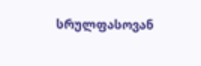სრულფასოვან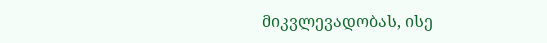მიკვლევადობას, ისე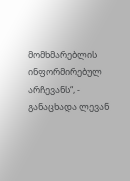მომხმარებლის ინფორმირებულ არჩევანს“, - განაცხადა ლევან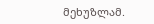მეხუზლამ.